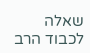שאלה
לכבוד הרב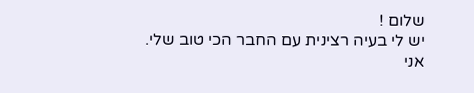שלום !
יש לי בעיה רצינית עם החבר הכי טוב שלי.
אני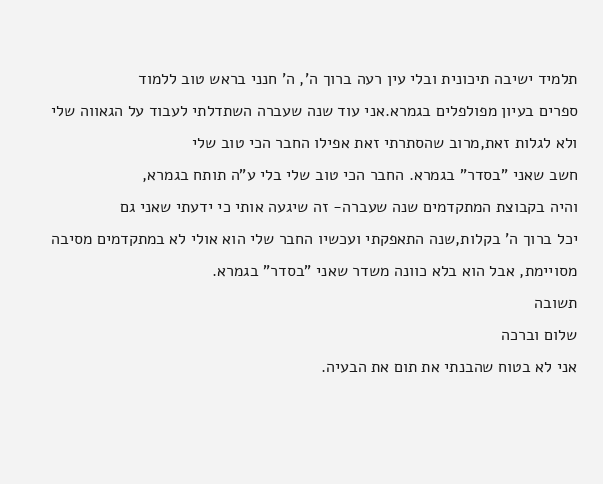תלמיד ישיבה תיכונית ובלי עין רעה ברוך ה', ה' חנני בראש טוב ללמוד
ספרים בעיון מפולפלים בגמרא.אני עוד שנה שעברה השתדלתי לעבוד על הגאווה שלי ולא לגלות זאת,מרוב שהסתרתי זאת אפילו החבר הכי טוב שלי
חשב שאני "בסדר" בגמרא. החבר הכי טוב שלי בלי ע"ה תותח בגמרא,
והיה בקבוצת המתקדמים שנה שעברה- זה שיגעה אותי כי ידעתי שאני גם
יכל ברוך ה' בקלות,שנה התאפקתי ועכשיו החבר שלי הוא אולי לא במתקדמים מסיבה מסויימת, אבל הוא בלא כוונה משדר שאני "בסדר" בגמרא.
תשובה
שלום וברכה
אני לא בטוח שהבנתי את תום את הבעיה.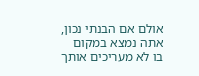אולם אם הבנתי נכון, אתה נמצא במקום בו לא מעריכים אותך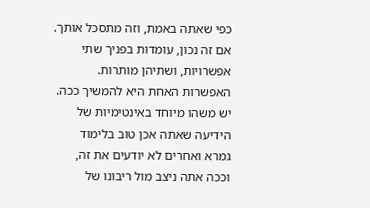כפי שאתה באמת, וזה מתסכל אותך.
אם זה נכון, עומדות בפניך שתי אפשרויות, ושתיהן מותרות. האפשרות האחת היא להמשיך ככה. יש משהו מיוחד באינטימיות של הידיעה שאתה אכן טוב בלימוד גמרא ואחרים לא יודעים את זה, וככה אתה ניצב מול ריבונו של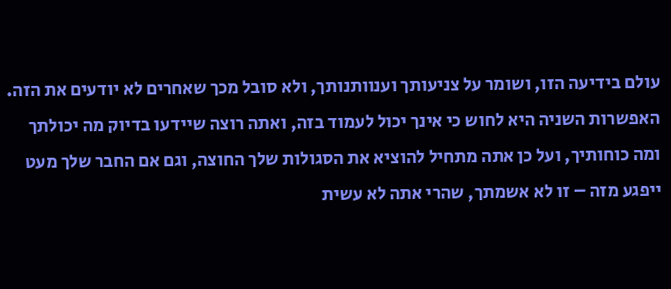עולם בידיעה הזו, ושומר על צניעותך וענוותנותך, ולא סובל מכך שאחרים לא יודעים את הזה.
האפשרות השניה היא לחוש כי אינך יכול לעמוד בזה, ואתה רוצה שיידעו בדיוק מה יכולתך ומה כוחותיך, ועל כן אתה מתחיל להוציא את הסגולות שלך החוצה, וגם אם החבר שלך מעט ייפגע מזה – זו לא אשמתך, שהרי אתה לא עשית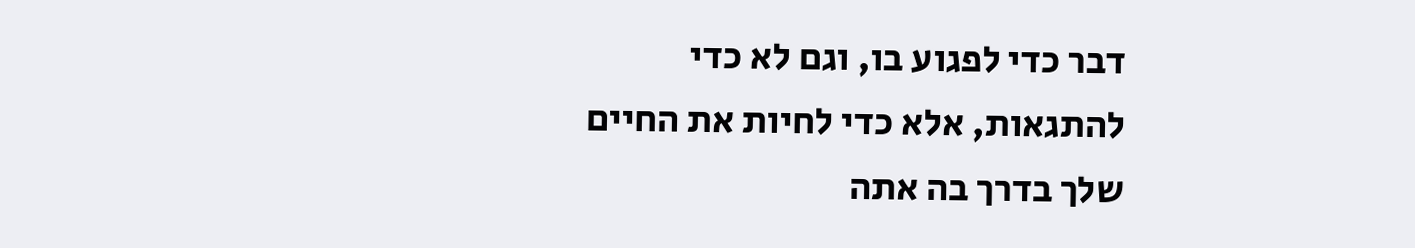דבר כדי לפגוע בו, וגם לא כדי להתגאות, אלא כדי לחיות את החיים שלך בדרך בה אתה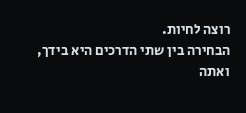רוצה לחיות.
הבחירה בין שתי הדרכים היא בידך, ואתה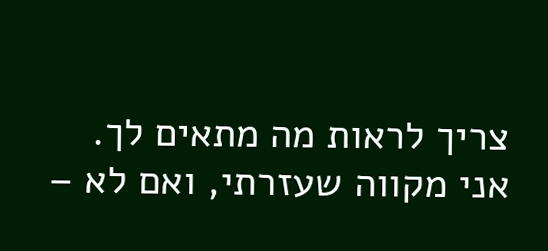צריך לראות מה מתאים לך.
אני מקווה שעזרתי, ואם לא –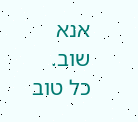אנא שוב.
כל טוב